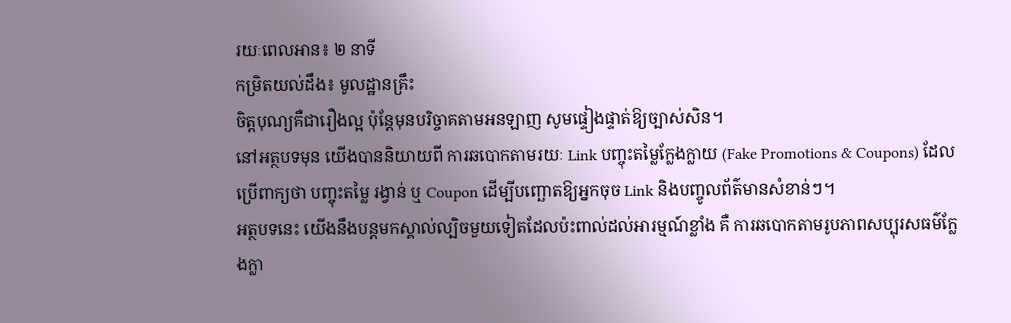រយៈពេលអាន៖ ២ នាទី
កម្រិតយល់ដឹង៖ មូលដ្ឋានគ្រឹះ
ចិត្តបុណ្យគឺជារឿងល្អ ប៉ុន្តែមុនបរិច្ចាគតាមអនឡាញ សូមផ្ទៀងផ្ទាត់ឱ្យច្បាស់សិន។
នៅអត្ថបទមុន យើងបាននិយាយពី ការឆបោកតាមរយៈ Link បញ្ចុះតម្លៃក្លែងក្លាយ (Fake Promotions & Coupons) ដែលប្រើពាក្យថា បញ្ចុះតម្លៃ រង្វាន់ ឬ Coupon ដើម្បីបញ្ឆោតឱ្យអ្នកចុច Link និងបញ្ចូលព័ត៌មានសំខាន់ៗ។
អត្ថបទនេះ យើងនឹងបន្តមកស្គាល់ល្បិចមួយទៀតដែលប៉ះពាល់ដល់អារម្មណ៍ខ្លាំង គឺ ការឆបោកតាមរូបភាពសប្បុរសធម៌ក្លែងក្លា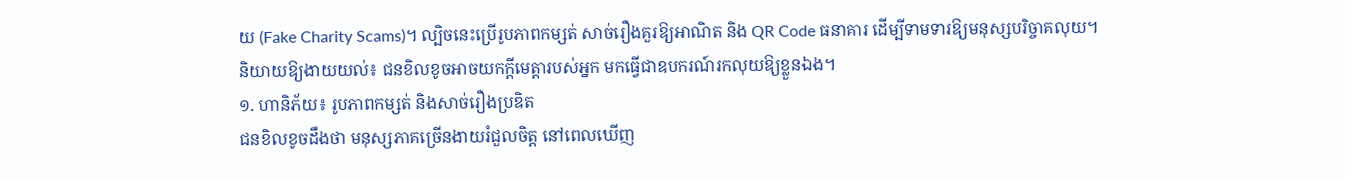យ (Fake Charity Scams)។ ល្បិចនេះប្រើរូបភាពកម្សត់ សាច់រឿងគួរឱ្យអាណិត និង QR Code ធនាគារ ដើម្បីទាមទារឱ្យមនុស្សបរិច្ចាគលុយ។
និយាយឱ្យងាយយល់៖ ជនខិលខូចអាចយកក្តីមេត្តារបស់អ្នក មកធ្វើជាឧបករណ៍រកលុយឱ្យខ្លួនឯង។
១. ហានិភ័យ៖ រូបភាពកម្សត់ និងសាច់រឿងប្រឌិត
ជនខិលខូចដឹងថា មនុស្សភាគច្រើនងាយរំជួលចិត្ត នៅពេលឃើញ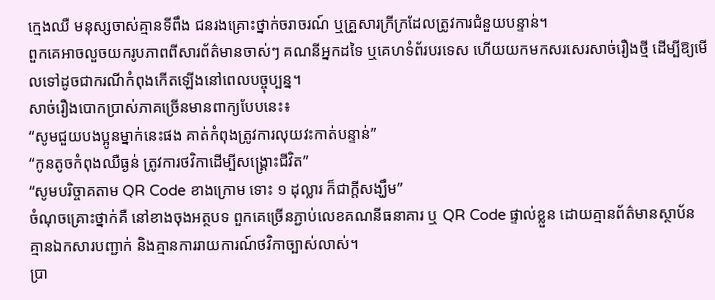ក្មេងឈឺ មនុស្សចាស់គ្មានទីពឹង ជនរងគ្រោះថ្នាក់ចរាចរណ៍ ឬគ្រួសារក្រីក្រដែលត្រូវការជំនួយបន្ទាន់។
ពួកគេអាចលួចយករូបភាពពីសារព័ត៌មានចាស់ៗ គណនីអ្នកដទៃ ឬគេហទំព័របរទេស ហើយយកមកសរសេរសាច់រឿងថ្មី ដើម្បីឱ្យមើលទៅដូចជាករណីកំពុងកើតឡើងនៅពេលបច្ចុប្បន្ន។
សាច់រឿងបោកប្រាស់ភាគច្រើនមានពាក្យបែបនេះ៖
“សូមជួយបងប្អូនម្នាក់នេះផង គាត់កំពុងត្រូវការលុយវះកាត់បន្ទាន់”
“កូនតូចកំពុងឈឺធ្ងន់ ត្រូវការថវិកាដើម្បីសង្គ្រោះជីវិត”
“សូមបរិច្ចាគតាម QR Code ខាងក្រោម ទោះ ១ ដុល្លារ ក៏ជាក្តីសង្ឃឹម”
ចំណុចគ្រោះថ្នាក់គឺ នៅខាងចុងអត្ថបទ ពួកគេច្រើនភ្ជាប់លេខគណនីធនាគារ ឬ QR Code ផ្ទាល់ខ្លួន ដោយគ្មានព័ត៌មានស្ថាប័ន គ្មានឯកសារបញ្ជាក់ និងគ្មានការរាយការណ៍ថវិកាច្បាស់លាស់។
ប្រា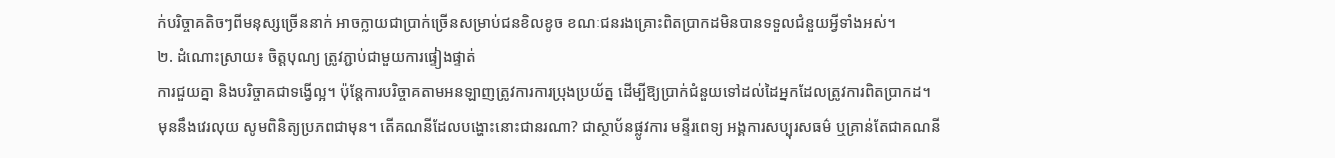ក់បរិច្ចាគតិចៗពីមនុស្សច្រើននាក់ អាចក្លាយជាប្រាក់ច្រើនសម្រាប់ជនខិលខូច ខណៈជនរងគ្រោះពិតប្រាកដមិនបានទទួលជំនួយអ្វីទាំងអស់។
២. ដំណោះស្រាយ៖ ចិត្តបុណ្យ ត្រូវភ្ជាប់ជាមួយការផ្ទៀងផ្ទាត់
ការជួយគ្នា និងបរិច្ចាគជាទង្វើល្អ។ ប៉ុន្តែការបរិច្ចាគតាមអនឡាញត្រូវការការប្រុងប្រយ័ត្ន ដើម្បីឱ្យប្រាក់ជំនួយទៅដល់ដៃអ្នកដែលត្រូវការពិតប្រាកដ។
មុននឹងវេរលុយ សូមពិនិត្យប្រភពជាមុន។ តើគណនីដែលបង្ហោះនោះជានរណា? ជាស្ថាប័នផ្លូវការ មន្ទីរពេទ្យ អង្គការសប្បុរសធម៌ ឬគ្រាន់តែជាគណនី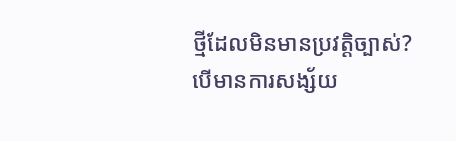ថ្មីដែលមិនមានប្រវត្តិច្បាស់?
បើមានការសង្ស័យ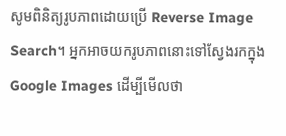សូមពិនិត្យរូបភាពដោយប្រើ Reverse Image Search។ អ្នកអាចយករូបភាពនោះទៅស្វែងរកក្នុង Google Images ដើម្បីមើលថា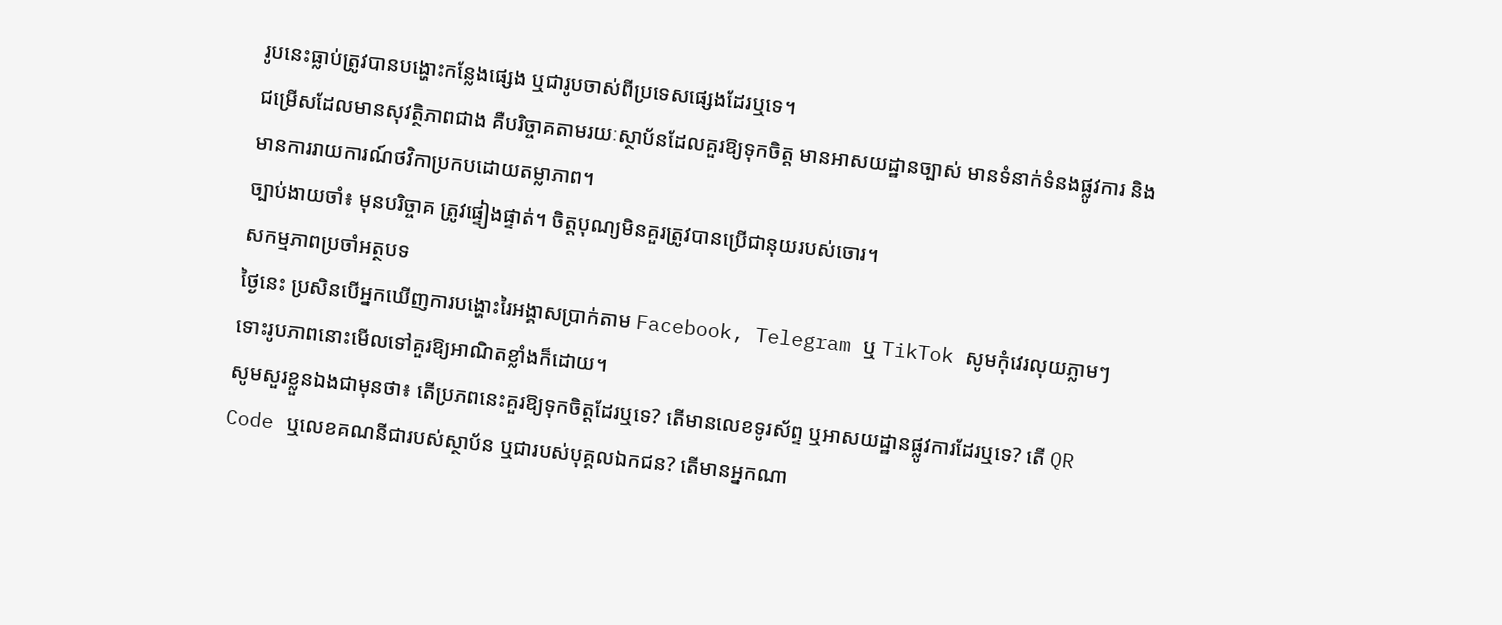រូបនេះធ្លាប់ត្រូវបានបង្ហោះកន្លែងផ្សេង ឬជារូបចាស់ពីប្រទេសផ្សេងដែរឬទេ។
ជម្រើសដែលមានសុវត្ថិភាពជាង គឺបរិច្ចាគតាមរយៈស្ថាប័នដែលគួរឱ្យទុកចិត្ត មានអាសយដ្ឋានច្បាស់ មានទំនាក់ទំនងផ្លូវការ និងមានការរាយការណ៍ថវិកាប្រកបដោយតម្លាភាព។
ច្បាប់ងាយចាំ៖ មុនបរិច្ចាគ ត្រូវផ្ទៀងផ្ទាត់។ ចិត្តបុណ្យមិនគួរត្រូវបានប្រើជានុយរបស់ចោរ។
សកម្មភាពប្រចាំអត្ថបទ
ថ្ងៃនេះ ប្រសិនបើអ្នកឃើញការបង្ហោះរៃអង្គាសប្រាក់តាម Facebook, Telegram ឬ TikTok សូមកុំវេរលុយភ្លាមៗ ទោះរូបភាពនោះមើលទៅគួរឱ្យអាណិតខ្លាំងក៏ដោយ។
សូមសួរខ្លួនឯងជាមុនថា៖ តើប្រភពនេះគួរឱ្យទុកចិត្តដែរឬទេ? តើមានលេខទូរស័ព្ទ ឬអាសយដ្ឋានផ្លូវការដែរឬទេ? តើ QR Code ឬលេខគណនីជារបស់ស្ថាប័ន ឬជារបស់បុគ្គលឯកជន? តើមានអ្នកណា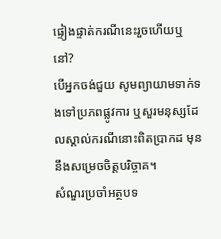ផ្ទៀងផ្ទាត់ករណីនេះរួចហើយឬនៅ?
បើអ្នកចង់ជួយ សូមព្យាយាមទាក់ទងទៅប្រភពផ្លូវការ ឬសួរមនុស្សដែលស្គាល់ករណីនោះពិតប្រាកដ មុននឹងសម្រេចចិត្តបរិច្ចាគ។
សំណួរប្រចាំអត្ថបទ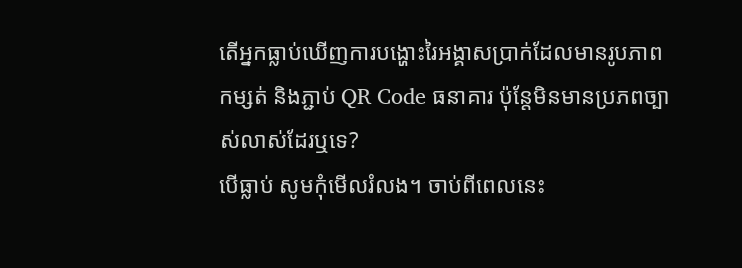តើអ្នកធ្លាប់ឃើញការបង្ហោះរៃអង្គាសប្រាក់ដែលមានរូបភាពកម្សត់ និងភ្ជាប់ QR Code ធនាគារ ប៉ុន្តែមិនមានប្រភពច្បាស់លាស់ដែរឬទេ?
បើធ្លាប់ សូមកុំមើលរំលង។ ចាប់ពីពេលនេះ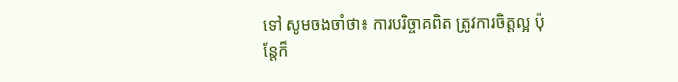ទៅ សូមចងចាំថា៖ ការបរិច្ចាគពិត ត្រូវការចិត្តល្អ ប៉ុន្តែក៏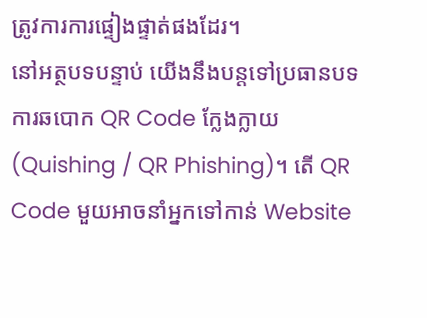ត្រូវការការផ្ទៀងផ្ទាត់ផងដែរ។
នៅអត្ថបទបន្ទាប់ យើងនឹងបន្តទៅប្រធានបទ ការឆបោក QR Code ក្លែងក្លាយ (Quishing / QR Phishing)។ តើ QR Code មួយអាចនាំអ្នកទៅកាន់ Website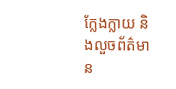ក្លែងក្លាយ និងលួចព័ត៌មាន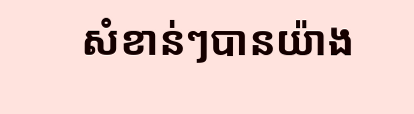សំខាន់ៗបានយ៉ាង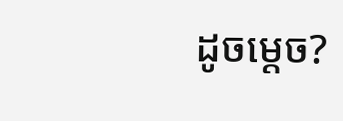ដូចម្តេច?